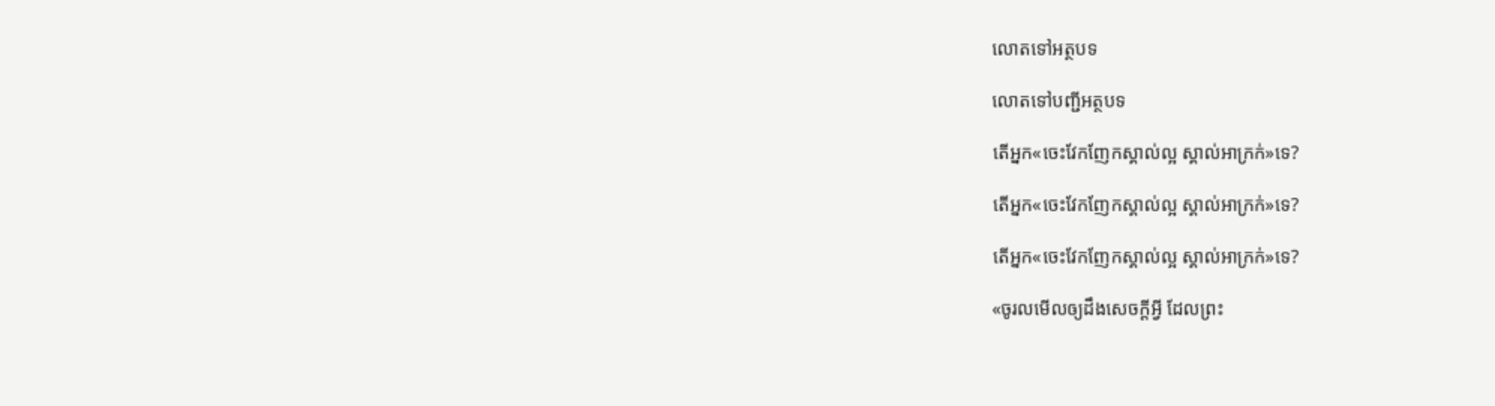លោតទៅអត្ថបទ

លោតទៅបញ្ជីអត្ថបទ

តើអ្នក«ចេះវែកញែកស្គាល់ល្អ ស្គាល់អាក្រក់»ទេ?

តើអ្នក«ចេះវែកញែកស្គាល់ល្អ ស្គាល់អាក្រក់»ទេ?

តើអ្នក«ចេះវែកញែកស្គាល់ល្អ ស្គាល់អាក្រក់»ទេ?

«ចូរលមើលឲ្យដឹងសេចក្ដីអ្វី ដែលព្រះ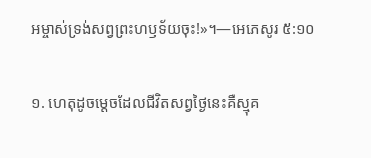អម្ចាស់ទ្រង់សព្វព្រះហឫទ័យចុះ!»។—អេភេសូរ ៥:១០

១. ហេតុដូចម្ដេចដែលជីវិតសព្វថ្ងៃនេះគឺស្មុគ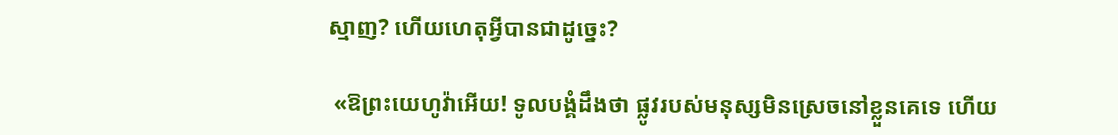ស្មាញ? ហើយហេតុអ្វីបានជាដូច្នេះ?

 «ឱព្រះយេហូវ៉ាអើយ! ទូលបង្គំដឹងថា ផ្លូវរបស់មនុស្សមិនស្រេចនៅខ្លួនគេទេ ហើយ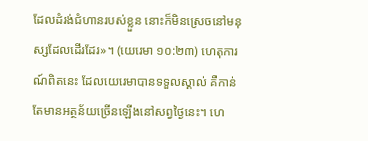ដែលដំរង់ជំហានរបស់ខ្លួន នោះក៏មិនស្រេចនៅមនុស្សដែលដើរដែរ»។ (យេរេមា ១០:២៣) ហេតុការណ៍ពិតនេះ ដែលយេរេមាបានទទួលស្គាល់ គឺកាន់តែមានអត្ថន័យច្រើនឡើងនៅសព្វថ្ងៃនេះ។ ហេ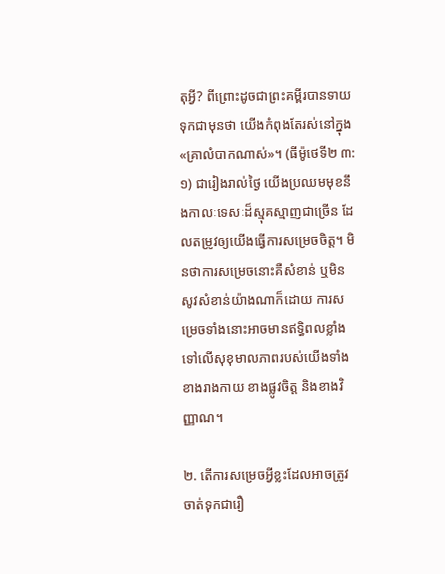តុអ្វី? ពីព្រោះដូចជាព្រះគម្ពីរបានទាយទុកជាមុនថា យើងកំពុងតែរស់នៅក្នុង«គ្រាលំបាកណាស់»។ (ធីម៉ូថេទី២ ៣:១) ជារៀងរាល់ថ្ងៃ យើងប្រឈមមុខនឹងកាលៈទេសៈដ៏ស្មុគស្មាញជាច្រើន ដែលតម្រូវឲ្យយើងធ្វើការសម្រេចចិត្ត។ មិនថាការសម្រេចនោះគឺសំខាន់ ឬមិនសូវសំខាន់យ៉ាងណាក៏ដោយ ការសម្រេចទាំងនោះអាចមានឥទ្ធិពលខ្លាំងទៅលើសុខុមាលភាពរបស់យើងទាំងខាងរាងកាយ ខាងផ្លូវចិត្ត និងខាងវិញ្ញាណ។

២. តើការសម្រេចអ្វីខ្លះដែលអាចត្រូវចាត់ទុកជារឿ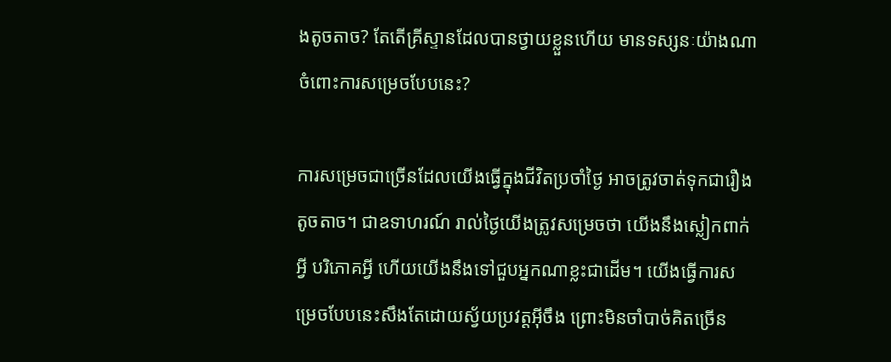ងតូចតាច? តែតើគ្រីស្ទានដែលបានថ្វាយខ្លួនហើយ មានទស្សនៈយ៉ាងណាចំពោះការសម្រេចបែបនេះ?

ការសម្រេចជាច្រើនដែលយើងធ្វើក្នុងជីវិតប្រចាំថ្ងៃ អាចត្រូវចាត់ទុកជារឿងតូចតាច។ ជាឧទាហរណ៍ រាល់ថ្ងៃយើងត្រូវសម្រេចថា យើងនឹងស្លៀកពាក់អ្វី បរិភោគអ្វី ហើយយើងនឹងទៅជួបអ្នកណាខ្លះជាដើម។ យើងធ្វើការសម្រេចបែបនេះសឹងតែដោយស្វ័យប្រវត្តអ៊ីចឹង ព្រោះមិនចាំបាច់គិតច្រើន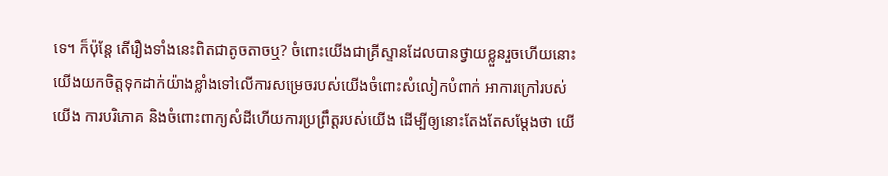ទេ។ ក៏ប៉ុន្តែ តើរឿងទាំងនេះពិតជាតូចតាចឬ? ចំពោះយើងជាគ្រីស្ទានដែលបានថ្វាយខ្លួនរួចហើយនោះ យើងយកចិត្តទុកដាក់យ៉ាងខ្លាំងទៅលើការសម្រេចរបស់យើងចំពោះសំលៀកបំពាក់ អាការក្រៅរបស់យើង ការបរិភោគ និងចំពោះពាក្យសំដីហើយការប្រព្រឹត្តរបស់យើង ដើម្បីឲ្យនោះតែងតែសម្ដែងថា យើ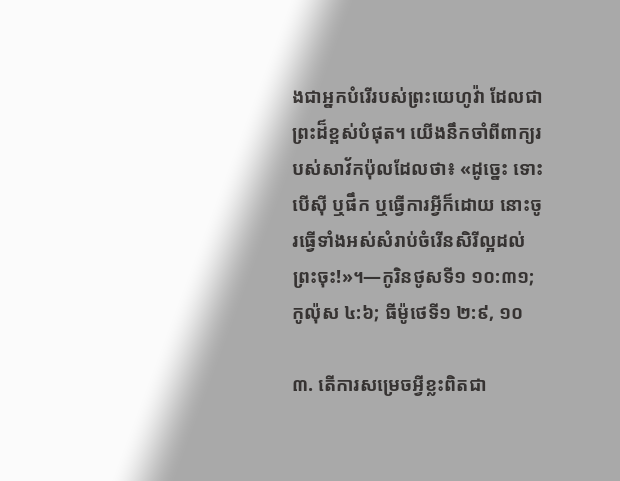ងជាអ្នកបំរើរបស់ព្រះយេហូវ៉ា ដែលជាព្រះដ៏ខ្ពស់បំផុត។ យើងនឹកចាំពីពាក្យរបស់សាវ័កប៉ុលដែលថា៖ «ដូច្នេះ ទោះបើស៊ី ឬផឹក ឬធ្វើការអ្វីក៏ដោយ នោះចូរធ្វើទាំងអស់សំរាប់ចំរើនសិរីល្អដល់ព្រះចុះ!»។—កូរិនថូសទី១ ១០:៣១; កូល៉ុស ៤:៦; ធីម៉ូថេទី១ ២:៩, ១០

៣. តើការសម្រេចអ្វីខ្លះពិតជា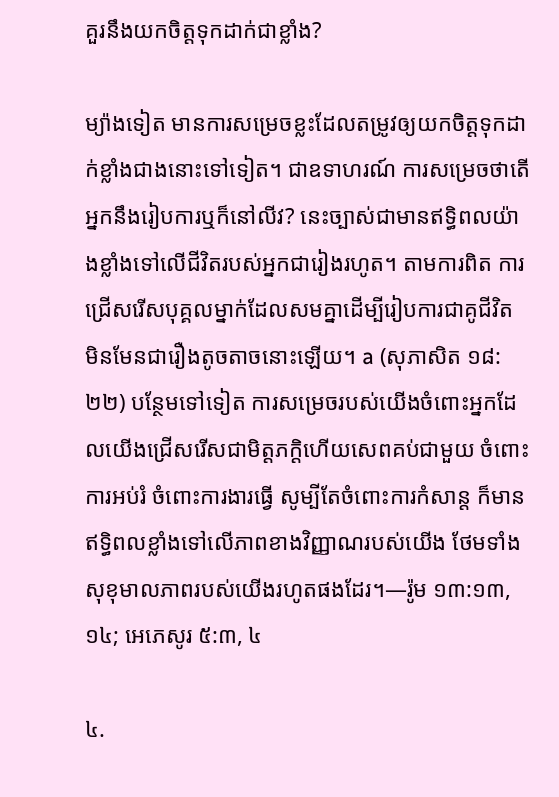គួរនឹងយកចិត្តទុកដាក់ជាខ្លាំង?

ម្យ៉ាងទៀត មានការសម្រេចខ្លះដែលតម្រូវឲ្យយកចិត្តទុកដាក់ខ្លាំងជាងនោះទៅទៀត។ ជាឧទាហរណ៍ ការសម្រេចថាតើអ្នកនឹងរៀបការឬក៏នៅលីវ? នេះច្បាស់ជាមានឥទ្ធិពលយ៉ាងខ្លាំងទៅលើជីវិតរបស់អ្នកជារៀងរហូត។ តាមការពិត ការជ្រើសរើសបុគ្គលម្នាក់ដែលសមគ្នាដើម្បីរៀបការជាគូជីវិត មិនមែនជារឿងតូចតាចនោះឡើយ។ a (សុភាសិត ១៨:២២) បន្ថែមទៅទៀត ការសម្រេចរបស់យើងចំពោះអ្នកដែលយើងជ្រើសរើសជាមិត្តភក្ដិហើយសេពគប់ជាមួយ ចំពោះការអប់រំ ចំពោះការងារធ្វើ សូម្បីតែចំពោះការកំសាន្ត ក៏មានឥទ្ធិពលខ្លាំងទៅលើភាពខាងវិញ្ញាណរបស់យើង ថែមទាំងសុខុមាលភាពរបស់យើងរហូតផងដែរ។—រ៉ូម ១៣:១៣, ១៤; អេភេសូរ ៥:៣, ៤

៤.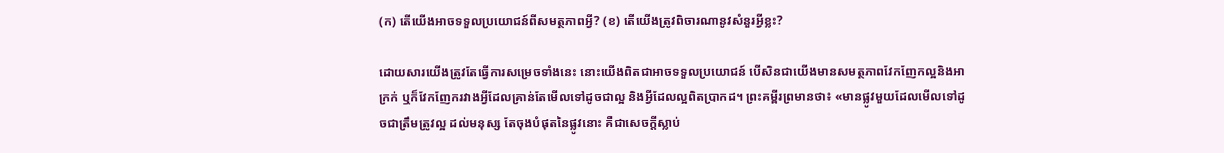(ក) តើយើងអាចទទួលប្រយោជន៍ពីសមត្ថភាពអ្វី? (ខ) តើយើងត្រូវពិចារណានូវសំនួរអ្វីខ្លះ?

ដោយសារយើងត្រូវតែធ្វើការសម្រេចទាំងនេះ នោះយើងពិតជាអាចទទួលប្រយោជន៍ បើសិនជាយើងមានសមត្ថភាពវែកញែកល្អនិងអាក្រក់ ឬក៏វែកញែករវាងអ្វីដែលគ្រាន់តែមើលទៅដូចជាល្អ និងអ្វីដែលល្អពិតប្រាកដ។ ព្រះគម្ពីរព្រមានថា៖ «មានផ្លូវមួយដែលមើលទៅដូចជាត្រឹមត្រូវល្អ ដល់មនុស្ស តែចុងបំផុតនៃផ្លូវនោះ គឺជាសេចក្ដីស្លាប់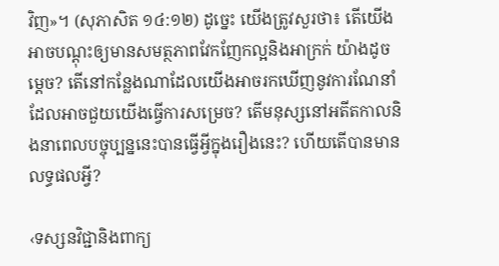វិញ»។ (សុភាសិត ១៤:១២) ដូច្នេះ យើងត្រូវសួរថា៖ តើយើងអាចបណ្ដុះឲ្យមានសមត្ថភាពវែកញែកល្អនិងអាក្រក់ យ៉ាងដូចម្ដេច? តើនៅកន្លែងណាដែលយើងអាចរកឃើញនូវការណែនាំដែលអាចជួយយើងធ្វើការសម្រេច? តើមនុស្សនៅអតីតកាលនិងនាពេលបច្ចុប្បន្ននេះបានធ្វើអ្វីក្នុងរឿងនេះ? ហើយតើបានមានលទ្ធផលអ្វី?

‹ទស្សនវិជ្ជានិងពាក្យ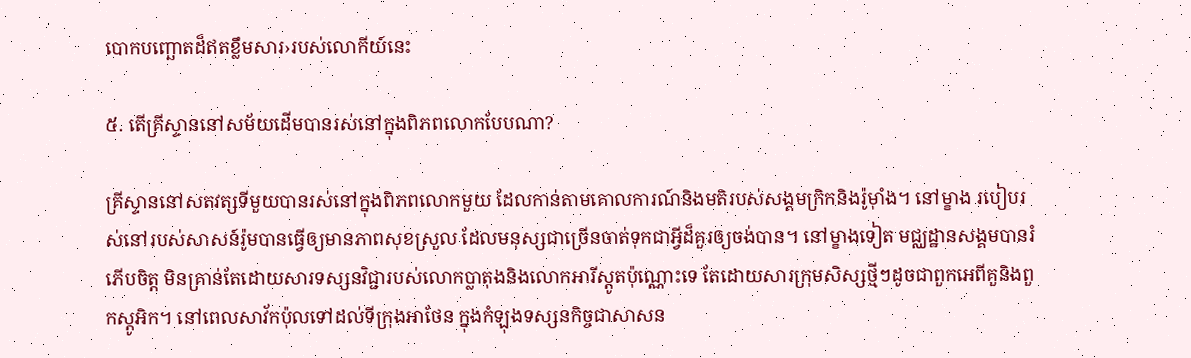បោកបញ្ឆោតដ៏ឥតខ្លឹមសារ›របស់លោកីយ៍នេះ

៥. តើគ្រីស្ទាននៅសម័យដើមបានរស់នៅក្នុងពិភពលោកបែបណា?

គ្រីស្ទាននៅសតវត្សទីមួយបានរស់នៅក្នុងពិភពលោកមួយ ដែលកាន់តាមគោលការណ៍និងមតិរបស់សង្គមក្រិកនិងរ៉ូម៉ាំង។ នៅម្ខាង របៀបរស់នៅរបស់សាសន៍រ៉ូមបានធ្វើឲ្យមានភាពសុខស្រួល ដែលមនុស្សជាច្រើនចាត់ទុកជាអ្វីដ៏គួរឲ្យចង់បាន។ នៅម្ខាងទៀត មជ្ឈដ្ឋានសង្គមបានរំភើបចិត្ត មិនគ្រាន់តែដោយសារទស្សនវិជ្ជារបស់លោកប្លាតុងនិងលោកអារីស្តូតប៉ុណ្ណោះទេ តែដោយសារក្រុមសិស្សថ្មីៗដូចជាពួកអេពីគួនិងពួកស្តូអិក។ នៅពេលសាវ័កប៉ុលទៅដល់ទីក្រុងអាថែន ក្នុងកំឡុងទស្សនកិច្ចជាសាសន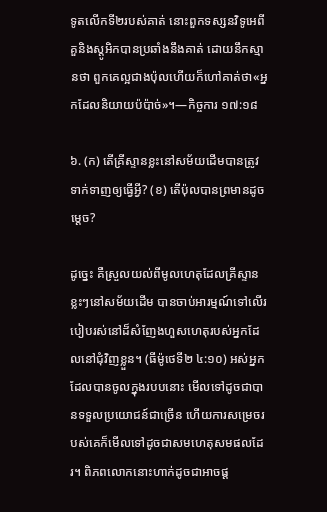ទូតលើកទី២របស់គាត់ នោះពួកទស្សនវិទូអេពីគួនិងស្តូអិកបានប្រឆាំងនឹងគាត់ ដោយនឹកស្មានថា ពួកគេល្អជាងប៉ុលហើយក៏ហៅគាត់ថា«អ្នកដែលនិយាយប៉ប៉ាច់»។—កិច្ចការ ១៧:១៨

៦. (ក) តើគ្រីស្ទានខ្លះនៅសម័យដើមបានត្រូវទាក់ទាញឲ្យធ្វើអ្វី? (ខ) តើប៉ុលបានព្រមានដូចម្ដេច?

ដូច្នេះ គឺស្រួលយល់ពីមូលហេតុដែលគ្រីស្ទានខ្លះៗនៅសម័យដើម បានចាប់អារម្មណ៍ទៅលើរបៀបរស់នៅដ៏សំញែងហួសហេតុរបស់អ្នកដែលនៅជុំវិញខ្លួន។ (ធីម៉ូថេទី២ ៤:១០) អស់អ្នកដែលបានចូលក្នុងរបបនោះ មើលទៅដូចជាបានទទួលប្រយោជន៍ជាច្រើន ហើយការសម្រេចរបស់គេក៏មើលទៅដូចជាសមហេតុសមផលដែរ។ ពិភពលោកនោះហាក់ដូចជាអាចផ្ដ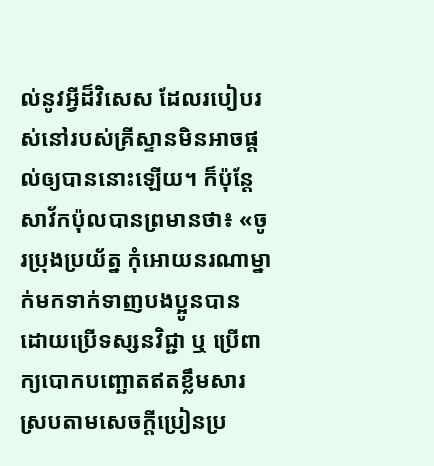ល់នូវអ្វីដ៏វិសេស ដែលរបៀបរស់នៅរបស់គ្រីស្ទានមិនអាចផ្ដល់ឲ្យបាននោះឡើយ។ ក៏ប៉ុន្តែ សាវ័កប៉ុលបានព្រមានថា៖ «ចូរប្រុងប្រយ័ត្ន កុំអោយនរណាម្នាក់មកទាក់ទាញបងប្អូនបាន ដោយប្រើទស្សនវិជ្ជា ឬ ប្រើពាក្យបោកបញ្ឆោតឥតខ្លឹមសារ ស្របតាមសេចក្ដីប្រៀនប្រ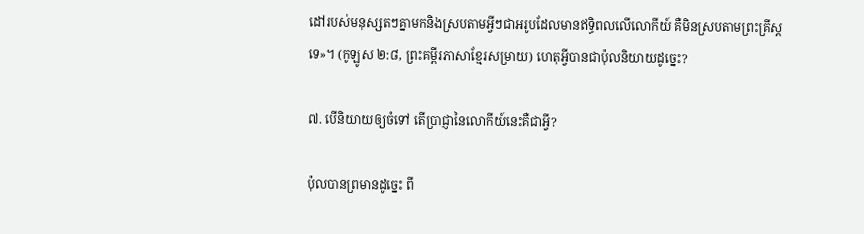ដៅរបស់មនុស្សតៗគ្នាមកនិងស្របតាមអ្វីៗជាអរូបដែលមានឥទ្ធិពលលើលោកីយ៍ គឺមិនស្របតាមព្រះគ្រីស្តទេ»។ (កូឡូស ២:៨, ព្រះគម្ពីរភាសាខ្មែរសម្រាយ) ហេតុអ្វីបានជាប៉ុលនិយាយដូច្នេះ?

៧. បើនិយាយឲ្យចំទៅ តើប្រាជ្ញានៃលោកីយ៍នេះគឺជាអ្វី?

ប៉ុលបានព្រមានដូច្នេះ ពី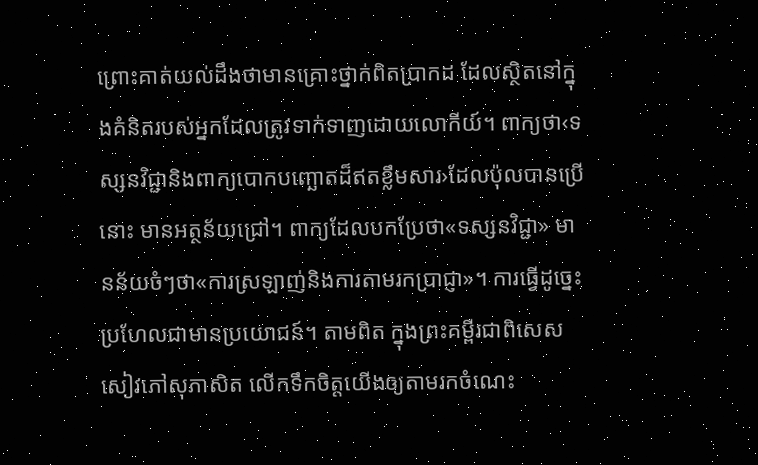ព្រោះគាត់យល់ដឹងថាមានគ្រោះថ្នាក់ពិតប្រាកដ ដែលស្ថិតនៅក្នុងគំនិតរបស់អ្នកដែលត្រូវទាក់ទាញដោយលោកីយ៍។ ពាក្យថា‹ទស្សនវិជ្ជានិងពាក្យបោកបញ្ឆោតដ៏ឥតខ្លឹមសារ›ដែលប៉ុលបានប្រើនោះ មានអត្ថន័យជ្រៅ។ ពាក្យដែលបកប្រែថា«ទស្សនវិជ្ជា» មានន័យចំៗថា«ការស្រឡាញ់និងការតាមរកប្រាជ្ញា»។ ការធ្វើដូច្នេះប្រហែលជាមានប្រយោជន៍។ តាមពិត ក្នុងព្រះគម្ពីរជាពិសេសសៀវភៅសុភាសិត លើកទឹកចិត្តយើងឲ្យតាមរកចំណេះ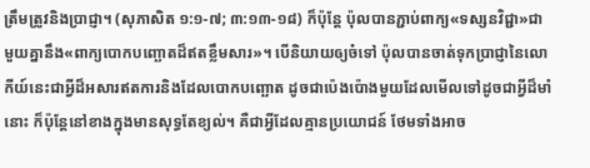ត្រឹមត្រូវនិងប្រាជ្ញា។ (សុភាសិត ១:១-៧; ៣:១៣-១៨) ក៏ប៉ុន្តែ ប៉ុលបានភ្ជាប់ពាក្យ«ទស្សនវិជ្ជា»ជាមួយគ្នានឹង«ពាក្យបោកបញ្ឆោតដ៏ឥតខ្លឹមសារ»។ បើនិយាយឲ្យចំទៅ ប៉ុលបានចាត់ទុកប្រាជ្ញានៃលោកីយ៍នេះជាអ្វីដ៏អសារឥតការនិងដែលបោកបញ្ឆោត ដូចជាប៉េងប៉ោងមួយដែលមើលទៅដូចជាអ្វីដ៏មាំនោះ ក៏ប៉ុន្តែនៅខាងក្នុងមានសុទ្ធតែខ្យល់។ គឺជាអ្វីដែលគ្មានប្រយោជន៍ ថែមទាំងអាច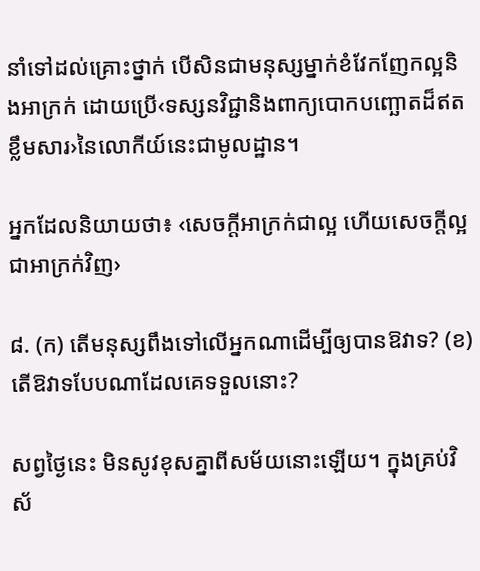នាំទៅដល់គ្រោះថ្នាក់ បើសិនជាមនុស្សម្នាក់ខំវែកញែកល្អនិងអាក្រក់ ដោយប្រើ‹ទស្សនវិជ្ជានិងពាក្យបោកបញ្ឆោតដ៏ឥតខ្លឹមសារ›នៃលោកីយ៍នេះជាមូលដ្ឋាន។

អ្នកដែលនិយាយថា៖ ‹សេចក្ដីអាក្រក់ជាល្អ ហើយសេចក្ដីល្អជាអាក្រក់វិញ›

៨. (ក) តើមនុស្សពឹងទៅលើអ្នកណាដើម្បីឲ្យបានឱវាទ? (ខ) តើឱវាទបែបណាដែលគេទទួលនោះ?

សព្វថ្ងៃនេះ មិនសូវខុសគ្នាពីសម័យនោះឡើយ។ ក្នុងគ្រប់វិស័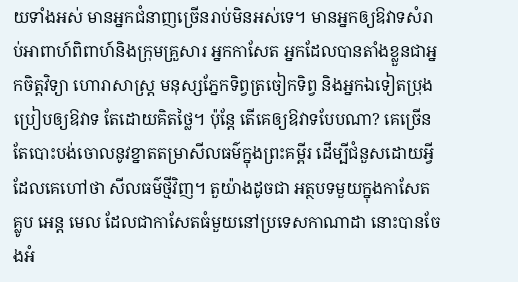យទាំងអស់ មានអ្នកជំនាញច្រើនរាប់មិនអស់ទេ។ មានអ្នកឲ្យឱវាទសំរាប់អាពាហ៍ពិពាហ៍និងក្រុមគ្រួសារ អ្នកកាសែត អ្នកដែលបានតាំងខ្លួនជាអ្នកចិត្តវិទ្យា ហោរាសាស្ត្រ មនុស្សភ្នែកទិព្វត្រចៀកទិព្វ និងអ្នកឯទៀតប្រុងប្រៀបឲ្យឱវាទ តែដោយគិតថ្លៃ។ ប៉ុន្តែ តើគេឲ្យឱវាទបែបណា? គេច្រើនតែបោះបង់ចោលនូវខ្នាតតម្រាសីលធម៌ក្នុងព្រះគម្ពីរ ដើម្បីជំនួសដោយអ្វីដែលគេហៅថា សីលធម៌ថ្មីវិញ។ តួយ៉ាងដូចជា អត្ថបទមួយក្នុងកាសែត គ្លូប អេន្ត មេល ដែលជាកាសែតធំមួយនៅប្រទេសកាណាដា នោះបានចែងអំ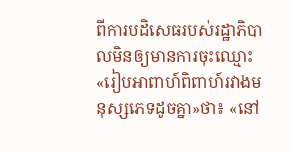ពីការបដិសេធរបស់រដ្ឋាភិបាលមិនឲ្យមានការចុះឈ្មោះ«រៀបអាពាហ៍ពិពាហ៍រវាងមនុស្សភេទដូចគ្នា»ថា៖ «នៅ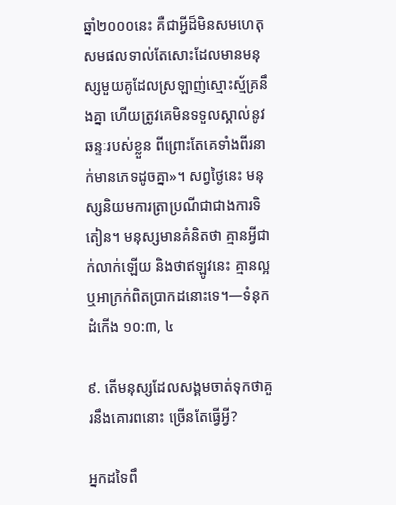ឆ្នាំ២០០០នេះ គឺជាអ្វីដ៏មិនសមហេតុសមផលទាល់តែសោះដែលមានមនុស្សមួយគូដែលស្រឡាញ់ស្មោះស្ម័គ្រនឹងគ្នា ហើយត្រូវគេមិនទទួលស្គាល់នូវឆន្ទៈរបស់ខ្លួន ពីព្រោះតែគេទាំងពីរនាក់មានភេទដូចគ្នា»។ សព្វថ្ងៃនេះ មនុស្សនិយមការត្រាប្រណីជាជាងការទិតៀន។ មនុស្សមានគំនិតថា គ្មានអ្វីជាក់លាក់ឡើយ និងថាឥឡូវនេះ គ្មានល្អឬអាក្រក់ពិតប្រាកដនោះទេ។—ទំនុកដំកើង ១០:៣, ៤

៩. តើមនុស្សដែលសង្គមចាត់ទុកថាគួរនឹងគោរពនោះ ច្រើនតែធ្វើអ្វី?

អ្នកដទៃពឹ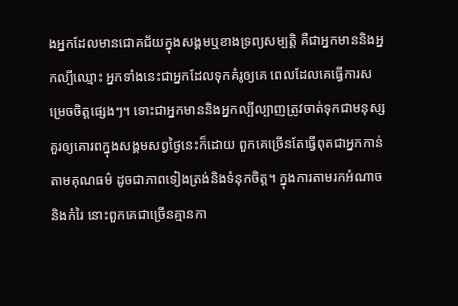ងអ្នកដែលមានជោគជ័យក្នុងសង្គមឬខាងទ្រព្យសម្បត្ដិ គឺជាអ្នកមាននិងអ្នកល្បីឈ្មោះ អ្នកទាំងនេះជាអ្នកដែលទុកគំរូឲ្យគេ ពេលដែលគេធ្វើការសម្រេចចិត្តផ្សេងៗ។ ទោះជាអ្នកមាននិងអ្នកល្បីល្បាញត្រូវចាត់ទុកជាមនុស្សគួរឲ្យគោរពក្នុងសង្គមសព្វថ្ងៃនេះក៏ដោយ ពួកគេច្រើនតែធ្វើពុតជាអ្នកកាន់តាមគុណធម៌ ដូចជាភាពទៀងត្រង់និងទំនុកចិត្ត។ ក្នុងការតាមរកអំណាចនិងកំរៃ នោះពួកគេជាច្រើនគ្មានកា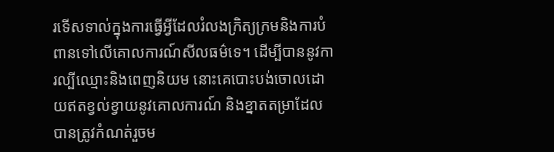រទើសទាល់ក្នុងការធ្វើអ្វីដែលរំលងក្រិត្យក្រមនិងការបំពានទៅលើគោលការណ៍សីលធម៌ទេ។ ដើម្បីបាននូវការល្បីឈ្មោះនិងពេញនិយម នោះគេបោះបង់ចោលដោយឥតខ្វល់ខ្វាយនូវគោលការណ៍ និងខ្នាតតម្រាដែលបានត្រូវកំណត់រួចម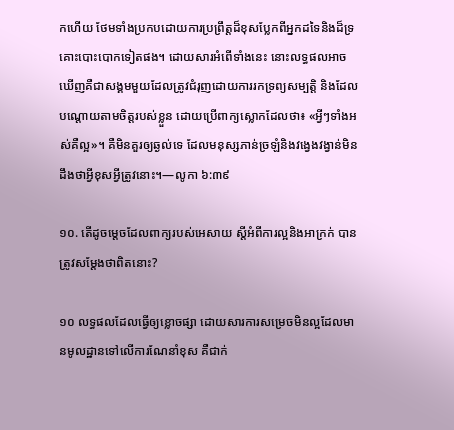កហើយ ថែមទាំងប្រកបដោយការប្រព្រឹត្តដ៏ខុសប្លែកពីអ្នកដទៃនិងដ៏ទ្រគោះបោះបោកទៀតផង។ ដោយសារអំពើទាំងនេះ នោះលទ្ធផលអាចឃើញគឺជាសង្គមមួយដែលត្រូវជំរុញដោយការរកទ្រព្យសម្បត្ដិ និងដែលបណ្ដោយតាមចិត្តរបស់ខ្លួន ដោយប្រើពាក្យស្លោកដែលថា៖ «អ្វីៗទាំងអស់គឺល្អ»។ គឺមិនគួរឲ្យឆ្ងល់ទេ ដែលមនុស្សភាន់ច្រឡំនិងវង្វេងវង្វាន់មិនដឹងថាអ្វីខុសអ្វីត្រូវនោះ។—លូកា ៦:៣៩

១០. តើដូចម្ដេចដែលពាក្យរបស់អេសាយ ស្តីអំពីការល្អនិងអាក្រក់ បានត្រូវសម្ដែងថាពិតនោះ?

១០ លទ្ធផលដែលធ្វើឲ្យខ្លោចផ្សា ដោយសារការសម្រេចមិនល្អដែលមានមូលដ្ឋានទៅលើការណែនាំខុស គឺជាក់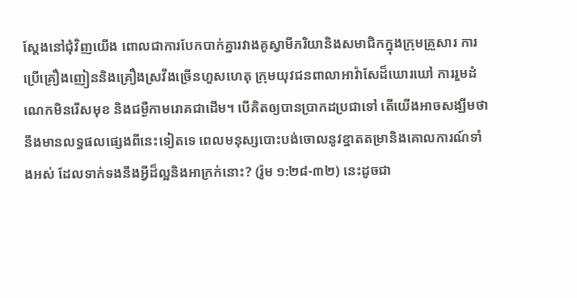ស្តែងនៅជុំវិញយើង ពោលជាការបែកបាក់គ្នារវាងគូស្វាមីភរិយានិងសមាជិកក្នុងក្រុមគ្រួសារ ការប្រើគ្រឿងញៀននិងគ្រឿងស្រវឹងច្រើនហួសហេតុ ក្រុមយុវជនពាលាអាវ៉ាសែដ៏ឃោរឃៅ ការរួមដំណេកមិនរើសមុខ និងជម្ងឺកាមរោគជាដើម។ បើគិតឲ្យបានប្រាកដប្រជាទៅ តើយើងអាចសង្ឃឹមថានឹងមានលទ្ធផលផ្សេងពីនេះទៀតទេ ពេលមនុស្សបោះបង់ចោលនូវខ្នាតតម្រានិងគោលការណ៍ទាំងអស់ ដែលទាក់ទងនឹងអ្វីដ៏ល្អនិងអាក្រក់នោះ? (រ៉ូម ១:២៨-៣២) នេះដូចជា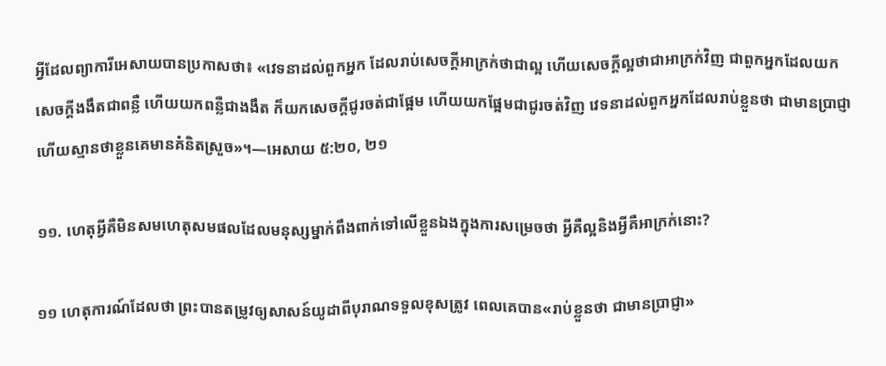អ្វីដែលព្យាការីអេសាយបានប្រកាសថា៖ «វេទនាដល់ពួកអ្នក ដែលរាប់សេចក្ដីអាក្រក់ថាជាល្អ ហើយសេចក្ដីល្អថាជាអាក្រក់វិញ ជាពួកអ្នកដែលយកសេចក្ដីងងឹតជាពន្លឺ ហើយយកពន្លឺជាងងឹត ក៏យកសេចក្ដីជូរចត់ជាផ្អែម ហើយយកផ្អែមជាជូរចត់វិញ វេទនាដល់ពួកអ្នកដែលរាប់ខ្លួនថា ជាមានប្រាជ្ញា ហើយស្មានថាខ្លួនគេមានគំនិតស្រួច»។—អេសាយ ៥:២០, ២១

១១. ហេតុអ្វីគឺមិនសមហេតុសមផលដែលមនុស្សម្នាក់ពឹងពាក់ទៅលើខ្លួនឯងក្នុងការសម្រេចថា អ្វីគឺល្អនិងអ្វីគឺអាក្រក់នោះ?

១១ ហេតុការណ៍ដែលថា ព្រះបានតម្រូវឲ្យសាសន៍យូដាពីបុរាណទទួលខុសត្រូវ ពេលគេបាន«រាប់ខ្លួនថា ជាមានប្រាជ្ញា»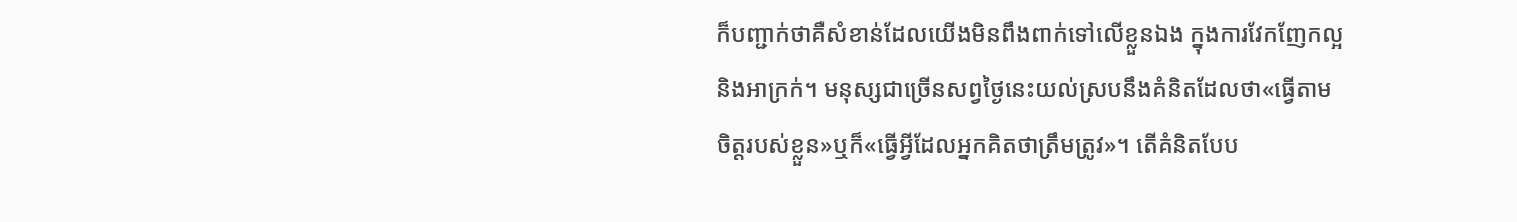ក៏បញ្ជាក់ថាគឺសំខាន់ដែលយើងមិនពឹងពាក់ទៅលើខ្លួនឯង ក្នុងការវែកញែកល្អនិងអាក្រក់។ មនុស្សជាច្រើនសព្វថ្ងៃនេះយល់ស្របនឹងគំនិតដែលថា«ធ្វើតាមចិត្តរបស់ខ្លួន»ឬក៏«ធ្វើអ្វីដែលអ្នកគិតថាត្រឹមត្រូវ»។ តើគំនិតបែប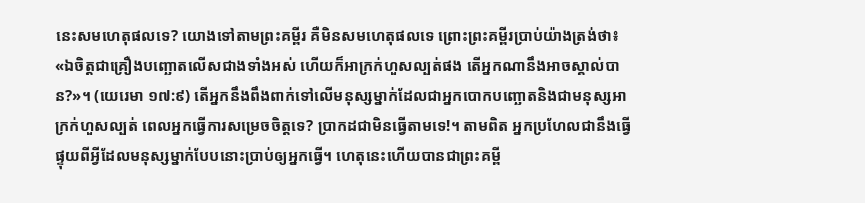នេះសមហេតុផលទេ? យោងទៅតាមព្រះគម្ពីរ គឺមិនសមហេតុផលទេ ព្រោះព្រះគម្ពីរប្រាប់យ៉ាងត្រង់ថា៖ «ឯចិត្តជាគ្រឿងបញ្ឆោតលើសជាងទាំងអស់ ហើយក៏អាក្រក់ហួសល្បត់ផង តើអ្នកណានឹងអាចស្គាល់បាន?»។ (យេរេមា ១៧:៩) តើអ្នកនឹងពឹងពាក់ទៅលើមនុស្សម្នាក់ដែលជាអ្នកបោកបញ្ឆោតនិងជាមនុស្សអាក្រក់ហួសល្បត់ ពេលអ្នកធ្វើការសម្រេចចិត្តទេ? ប្រាកដជាមិនធ្វើតាមទេ!។ តាមពិត អ្នកប្រហែលជានឹងធ្វើផ្ទុយពីអ្វីដែលមនុស្សម្នាក់បែបនោះប្រាប់ឲ្យអ្នកធ្វើ។ ហេតុនេះហើយបានជាព្រះគម្ពី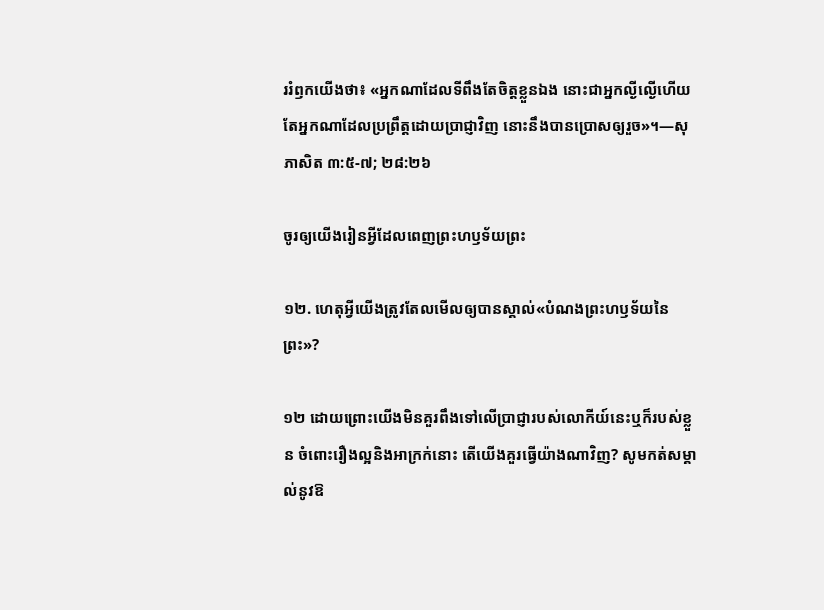ររំឭកយើងថា៖ «អ្នកណាដែលទីពឹងតែចិត្តខ្លួនឯង នោះជាអ្នកល្ងីល្ងើហើយ តែអ្នកណាដែលប្រព្រឹត្តដោយប្រាជ្ញាវិញ នោះនឹងបានប្រោសឲ្យរួច»។—សុភាសិត ៣:៥-៧; ២៨:២៦

ចូរឲ្យយើងរៀនអ្វីដែលពេញព្រះហឫទ័យព្រះ

១២. ហេតុអ្វីយើងត្រូវតែលមើលឲ្យបានស្គាល់«បំណងព្រះហឫទ័យនៃព្រះ»?

១២ ដោយព្រោះយើងមិនគួរពឹងទៅលើប្រាជ្ញារបស់លោកីយ៍នេះឬក៏របស់ខ្លួន ចំពោះរឿងល្អនិងអាក្រក់នោះ តើយើងគួរធ្វើយ៉ាងណាវិញ? សូមកត់សម្គាល់នូវឱ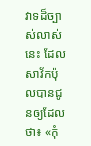វាទដ៏ច្បាស់លាស់នេះ ដែលសាវ័កប៉ុលបានជូនឲ្យដែលថា៖ «កុំ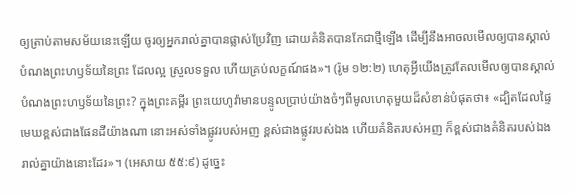ឲ្យត្រាប់តាមសម័យនេះឡើយ ចូរឲ្យអ្នករាល់គ្នាបានផ្លាស់ប្រែវិញ ដោយគំនិតបានកែជាថ្មីឡើង ដើម្បីនឹងអាចលមើលឲ្យបានស្គាល់បំណងព្រះហឫទ័យនៃព្រះ ដែលល្អ ស្រួលទទួល ហើយគ្រប់លក្ខណ៍ផង»។ (រ៉ូម ១២:២) ហេតុអ្វីយើងត្រូវតែលមើលឲ្យបានស្គាល់បំណងព្រះហឫទ័យនៃព្រះ? ក្នុងព្រះគម្ពីរ ព្រះយេហូវ៉ាមានបន្ទូលប្រាប់យ៉ាងចំៗពីមូលហេតុមួយដ៏សំខាន់បំផុតថា៖ «ដ្បិតដែលផ្ទៃមេឃខ្ពស់ជាងផែនដីយ៉ាងណា នោះអស់ទាំងផ្លូវរបស់អញ ខ្ពស់ជាងផ្លូវរបស់ឯង ហើយគំនិតរបស់អញ ក៏ខ្ពស់ជាងគំនិតរបស់ឯងរាល់គ្នាយ៉ាងនោះដែរ»។ (អេសាយ ៥៥:៩) ដូច្នេះ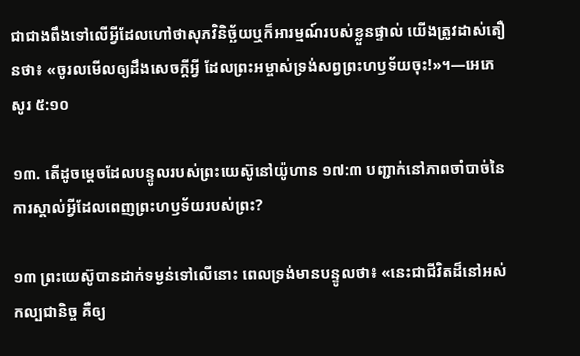ជាជាងពឹងទៅលើអ្វីដែលហៅថាសុភវិនិច្ឆ័យឬក៏អារម្មណ៍របស់ខ្លួនផ្ទាល់ យើងត្រូវដាស់តឿនថា៖ «ចូរលមើលឲ្យដឹងសេចក្ដីអ្វី ដែលព្រះអម្ចាស់ទ្រង់សព្វព្រះហឫទ័យចុះ!»។—អេភេសូរ ៥:១០

១៣. តើដូចម្ដេចដែលបន្ទូលរបស់ព្រះយេស៊ូនៅយ៉ូហាន ១៧:៣ បញ្ជាក់នៅភាពចាំបាច់នៃការស្គាល់អ្វីដែលពេញព្រះហឫទ័យរបស់ព្រះ?

១៣ ព្រះយេស៊ូបានដាក់ទម្ងន់ទៅលើនោះ ពេលទ្រង់មានបន្ទូលថា៖ «នេះជាជីវិតដ៏នៅអស់កល្បជានិច្ច គឺឲ្យ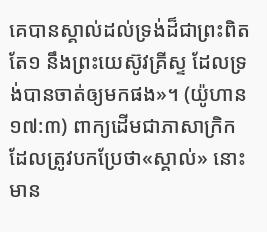គេបានស្គាល់ដល់ទ្រង់ដ៏ជាព្រះពិតតែ១ នឹងព្រះយេស៊ូវគ្រីស្ទ ដែលទ្រង់បានចាត់ឲ្យមកផង»។ (យ៉ូហាន ១៧:៣) ពាក្យដើមជាភាសាក្រិកដែលត្រូវបកប្រែថា«ស្គាល់» នោះមាន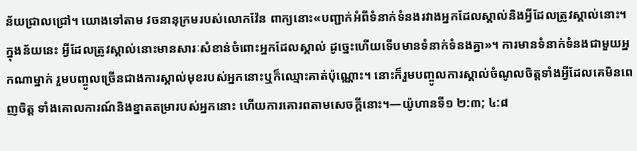ន័យជ្រាលជ្រៅ។ យោងទៅតាម វចនានុក្រមរបស់លោកវ៉ែន ពាក្យនោះ«បញ្ជាក់អំពីទំនាក់ទំនងរវាងអ្នកដែលស្គាល់និងអ្វីដែលត្រូវស្គាល់នោះ។ ក្នុងន័យនេះ អ្វីដែលត្រូវស្គាល់នោះមានសារៈសំខាន់ចំពោះអ្នកដែលស្គាល់ ដូច្នេះហើយទើបមានទំនាក់ទំនងគ្នា»។ ការមានទំនាក់ទំនងជាមួយអ្នកណាម្នាក់ រួមបញ្ចូលច្រើនជាងការស្គាល់មុខរបស់អ្នកនោះឬក៏ឈ្មោះគាត់ប៉ុណ្ណោះ។ នោះក៏រួមបញ្ចូលការស្គាល់ចំណូលចិត្តទាំងអ្វីដែលគេមិនពេញចិត្ត ទាំងគោលការណ៍និងខ្នាតតម្រារបស់អ្នកនោះ ហើយការគោរពតាមសេចក្ដីនោះ។—យ៉ូហានទី១ ២:៣; ៤:៨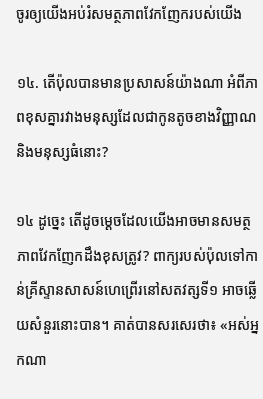ចូរឲ្យយើងអប់រំសមត្ថភាពវែកញែករបស់យើង

១៤. តើប៉ុលបានមានប្រសាសន៍យ៉ាងណា អំពីភាពខុសគ្នារវាងមនុស្សដែលជាកូនតូចខាងវិញ្ញាណនិងមនុស្សធំនោះ?

១៤ ដូច្នេះ តើដូចម្ដេចដែលយើងអាចមានសមត្ថភាពវែកញែកដឹងខុសត្រូវ? ពាក្យរបស់ប៉ុលទៅកាន់គ្រីស្ទានសាសន៍ហេព្រើរនៅសតវត្សទី១ អាចឆ្លើយសំនួរនោះបាន។ គាត់បានសរសេរថា៖ «អស់អ្នកណា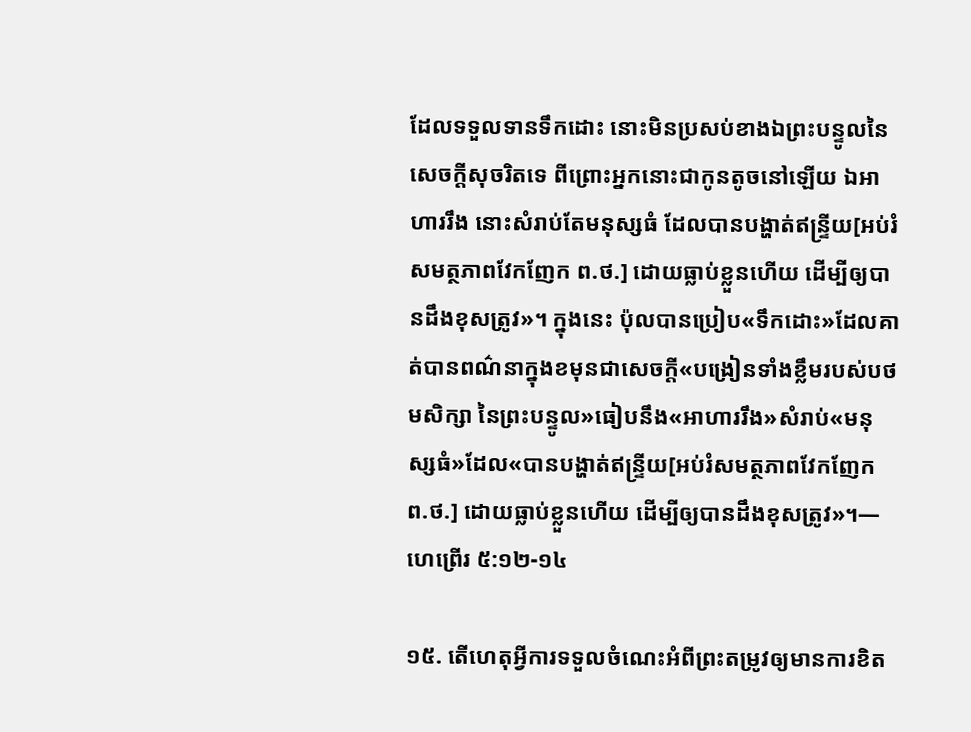ដែលទទួលទានទឹកដោះ នោះមិនប្រសប់ខាងឯព្រះបន្ទូលនៃសេចក្ដីសុចរិតទេ ពីព្រោះអ្នកនោះជាកូនតូចនៅឡើយ ឯអាហាររឹង នោះសំរាប់តែមនុស្សធំ ដែលបានបង្ហាត់ឥន្ទ្រីយ[អប់រំសមត្ថភាពវែកញែក ព.ថ.] ដោយធ្លាប់ខ្លួនហើយ ដើម្បីឲ្យបានដឹងខុសត្រូវ»។ ក្នុងនេះ ប៉ុលបានប្រៀប«ទឹកដោះ»ដែលគាត់បានពណ៌នាក្នុងខមុនជាសេចក្ដី«បង្រៀនទាំងខ្លឹមរបស់បថមសិក្សា នៃព្រះបន្ទូល»ធៀបនឹង«អាហាររឹង»សំរាប់«មនុស្សធំ»ដែល«បានបង្ហាត់ឥន្ទ្រីយ[អប់រំសមត្ថភាពវែកញែក ព.ថ.] ដោយធ្លាប់ខ្លួនហើយ ដើម្បីឲ្យបានដឹងខុសត្រូវ»។—ហេព្រើរ ៥:១២-១៤

១៥. តើហេតុអ្វីការទទួលចំណេះអំពីព្រះតម្រូវឲ្យមានការខិត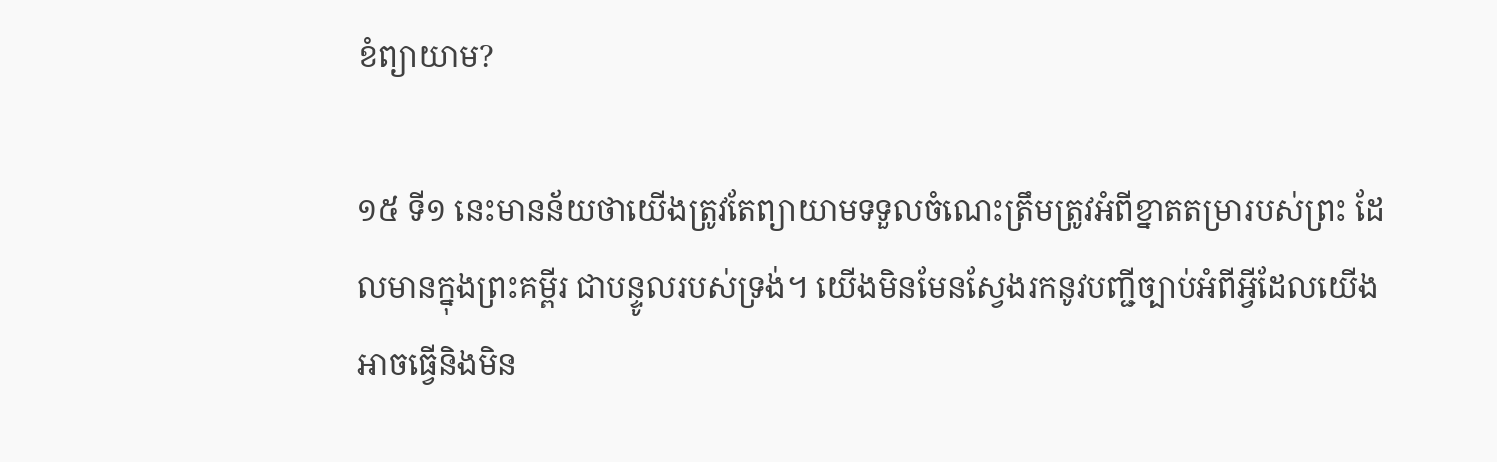ខំព្យាយាម?

១៥ ទី១ នេះមានន័យថាយើងត្រូវតែព្យាយាមទទួលចំណេះត្រឹមត្រូវអំពីខ្នាតតម្រារបស់ព្រះ ដែលមានក្នុងព្រះគម្ពីរ ជាបន្ទូលរបស់ទ្រង់។ យើងមិនមែនស្វែងរកនូវបញ្ជីច្បាប់អំពីអ្វីដែលយើងអាចធ្វើនិងមិន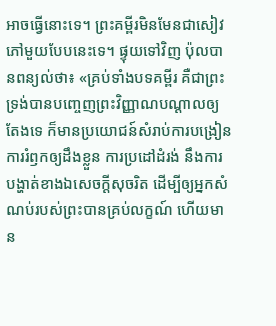អាចធ្វើនោះទេ។ ព្រះគម្ពីរមិនមែនជាសៀវភៅមួយបែបនេះទេ។ ផ្ទុយទៅវិញ ប៉ុលបានពន្យល់ថា៖ «គ្រប់ទាំងបទគម្ពីរ គឺជាព្រះទ្រង់បានបញ្ចេញព្រះវិញ្ញាណបណ្ដាលឲ្យតែងទេ ក៏មានប្រយោជន៍សំរាប់ការបង្រៀន ការរំឭកឲ្យដឹងខ្លួន ការប្រដៅដំរង់ នឹងការបង្ហាត់ខាងឯសេចក្ដីសុចរិត ដើម្បីឲ្យអ្នកសំណប់របស់ព្រះបានគ្រប់លក្ខណ៍ ហើយមាន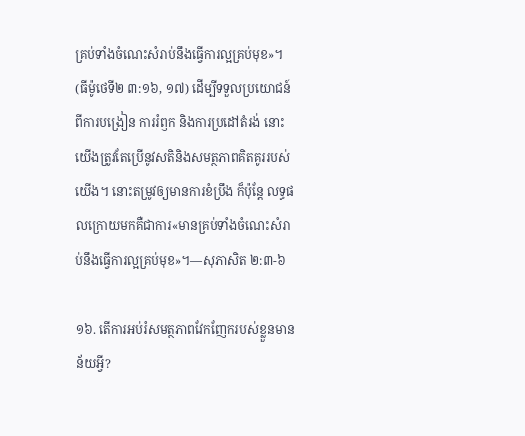គ្រប់ទាំងចំណេះសំរាប់នឹងធ្វើការល្អគ្រប់មុខ»។ (ធីម៉ូថេទី២ ៣:១៦, ១៧) ដើម្បីទទួលប្រយោជន៍ពីការបង្រៀន ការរំឭក និងការប្រដៅតំរង់ នោះយើងត្រូវតែប្រើនូវសតិនិងសមត្ថភាពគិតគូររបស់យើង។ នោះតម្រូវឲ្យមានការខំប្រឹង ក៏ប៉ុន្តែ លទ្ធផលក្រោយមកគឺជាការ«មានគ្រប់ទាំងចំណេះសំរាប់នឹងធ្វើការល្អគ្រប់មុខ»។—សុភាសិត ២:៣-៦

១៦. តើការអប់រំសមត្ថភាពវែកញែករបស់ខ្លួនមានន័យអ្វី?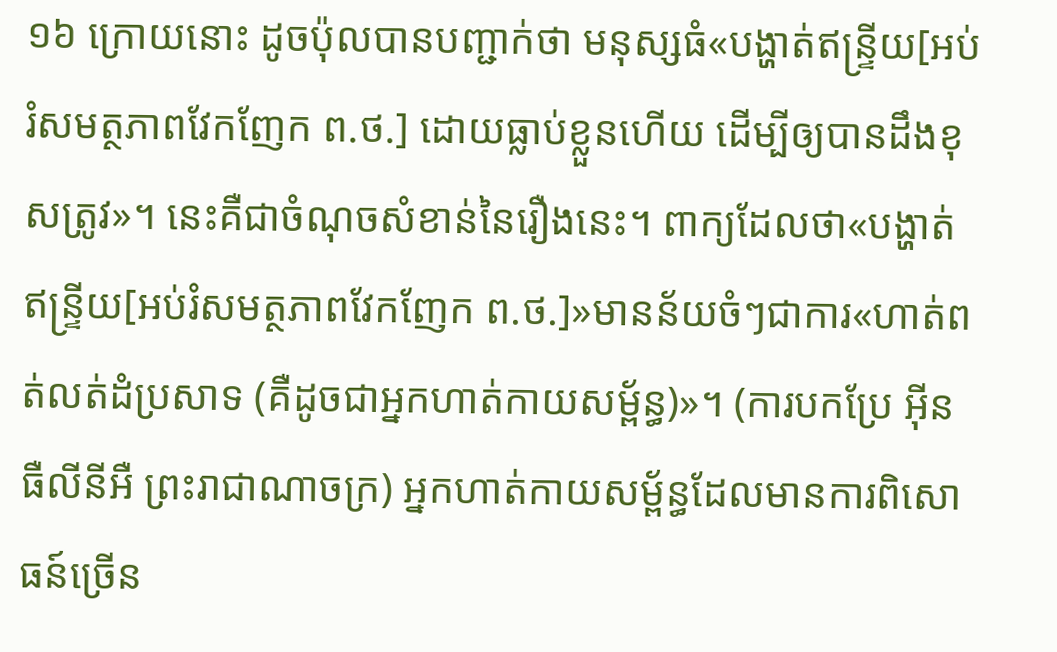១៦ ក្រោយនោះ ដូចប៉ុលបានបញ្ជាក់ថា មនុស្សធំ«បង្ហាត់ឥន្ទ្រីយ[អប់រំសមត្ថភាពវែកញែក ព.ថ.] ដោយធ្លាប់ខ្លួនហើយ ដើម្បីឲ្យបានដឹងខុសត្រូវ»។ នេះគឺជាចំណុចសំខាន់នៃរឿងនេះ។ ពាក្យដែលថា«បង្ហាត់ឥន្ទ្រីយ[អប់រំសមត្ថភាពវែកញែក ព.ថ.]»មានន័យចំៗជាការ«ហាត់ពត់លត់ដំប្រសាទ (គឺដូចជាអ្នកហាត់កាយសម្ព័ន្ធ)»។ (ការបកប្រែ អ៊ីនធឺលីនីអឺ ព្រះរាជាណាចក្រ) អ្នកហាត់កាយសម្ព័ន្ធដែលមានការពិសោធន៍ច្រើន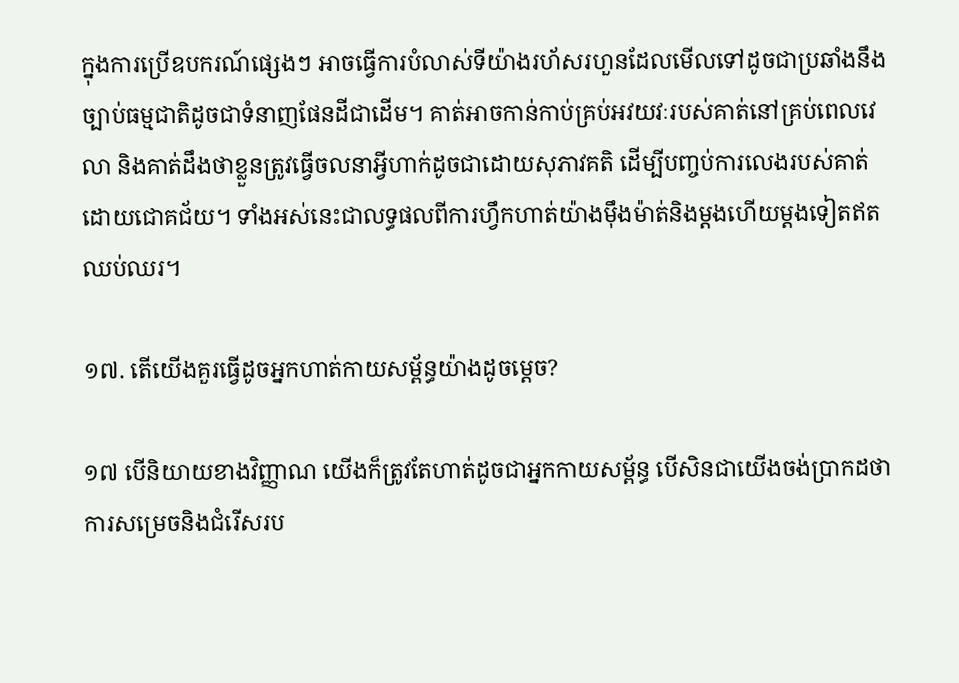ក្នុងការប្រើឧបករណ៍ផ្សេងៗ អាចធ្វើការបំលាស់ទីយ៉ាងរហ័សរហួនដែលមើលទៅដូចជាប្រឆាំងនឹងច្បាប់ធម្មជាតិដូចជាទំនាញផែនដីជាដើម។ គាត់អាចកាន់កាប់គ្រប់អវយវៈរបស់គាត់នៅគ្រប់ពេលវេលា និងគាត់ដឹងថាខ្លួនត្រូវធ្វើចលនាអ្វីហាក់ដូចជាដោយសុភាវគតិ ដើម្បីបញ្ចប់ការលេងរបស់គាត់ដោយជោគជ័យ។ ទាំងអស់នេះជាលទ្ធផលពីការហ្វឹកហាត់យ៉ាងម៉ឹងម៉ាត់និងម្ដងហើយម្ដងទៀតឥតឈប់ឈរ។

១៧. តើយើងគួរធ្វើដូចអ្នកហាត់កាយសម្ព័ន្ធយ៉ាងដូចម្ដេច?

១៧ បើនិយាយខាងវិញ្ញាណ យើងក៏ត្រូវតែហាត់ដូចជាអ្នកកាយសម្ព័ន្ធ បើសិនជាយើងចង់ប្រាកដថា ការសម្រេចនិងជំរើសរប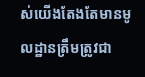ស់យើងតែងតែមានមូលដ្ឋានត្រឹមត្រូវជា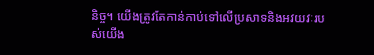និច្ច។ យើងត្រូវតែកាន់កាប់ទៅលើប្រសាទនិងអវយវៈរបស់យើង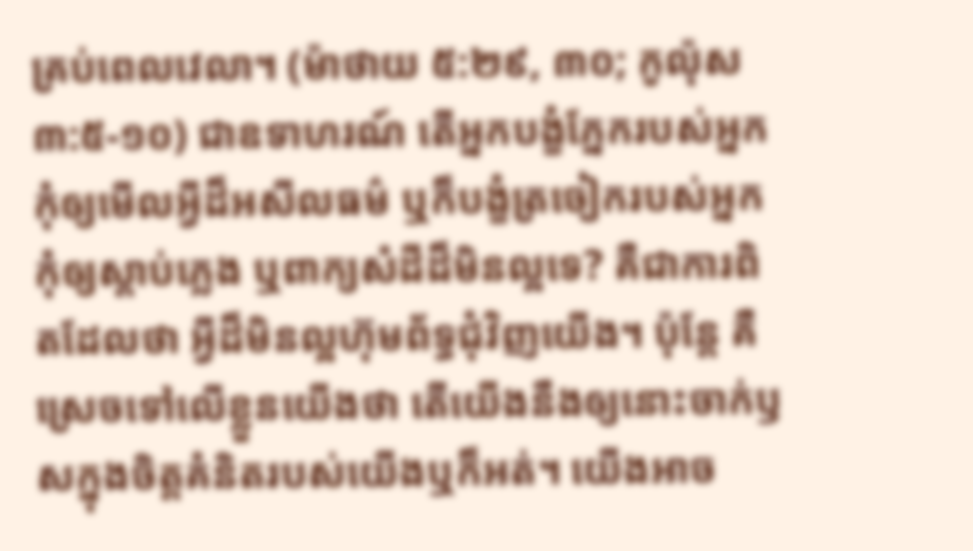គ្រប់ពេលវេលា។ (ម៉ាថាយ ៥:២៩, ៣០; កូល៉ុស ៣:៥-១០) ជាឧទាហរណ៍ តើអ្នកបង្ខំភ្នែករបស់អ្នក កុំឲ្យមើលអ្វីដ៏អសីលធម៌ ឬក៏បង្ខំត្រចៀករបស់អ្នកកុំឲ្យស្ដាប់ភ្លេង ឬពាក្យសំដីដ៏មិនល្អទេ? គឺជាការពិតដែលថា អ្វីដ៏មិនល្អហ៊ុមព័ទ្ធជុំវិញយើង។ ប៉ុន្តែ គឺស្រេចទៅលើខ្លួនយើងថា តើយើងនឹងឲ្យនោះចាក់ឫសក្នុងចិត្តគំនិតរបស់យើងឬក៏អត់។ យើងអាច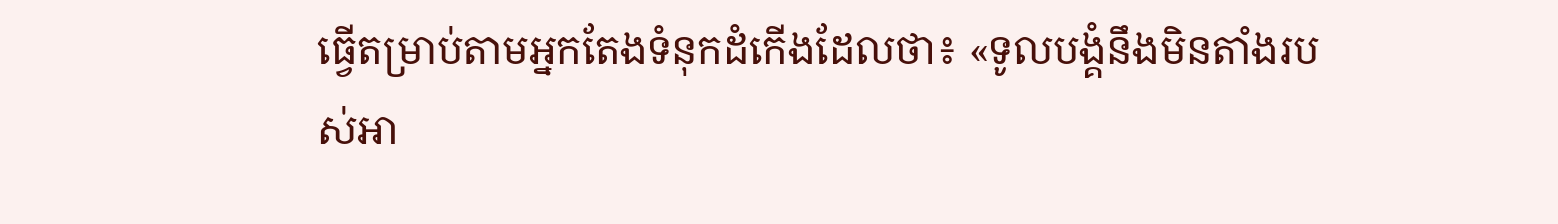ធ្វើតម្រាប់តាមអ្នកតែងទំនុកដំកើងដែលថា៖ «ទូលបង្គំនឹងមិនតាំងរបស់អា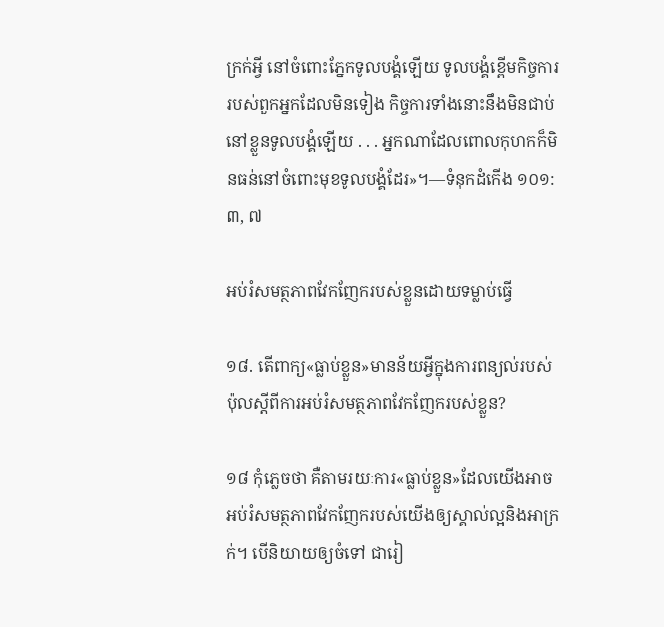ក្រក់អ្វី នៅចំពោះភ្នែកទូលបង្គំឡើយ ទូលបង្គំខ្ពើមកិច្ចការរបស់ពួកអ្នកដែលមិនទៀង កិច្ចការទាំងនោះនឹងមិនជាប់នៅខ្លួនទូលបង្គំឡើយ . . . អ្នកណាដែលពោលកុហកក៏មិនធន់នៅចំពោះមុខទូលបង្គំដែរ»។—ទំនុកដំកើង ១០១:៣, ៧

អប់រំសមត្ថភាពវែកញែករបស់ខ្លួនដោយទម្លាប់ធ្វើ

១៨. តើពាក្យ«ធ្លាប់ខ្លួន»មានន័យអ្វីក្នុងការពន្យល់របស់ប៉ុលស្តីពីការអប់រំសមត្ថភាពវែកញែករបស់ខ្លួន?

១៨ កុំភ្លេចថា គឺតាមរយៈការ«ធ្លាប់ខ្លួន»ដែលយើងអាចអប់រំសមត្ថភាពវែកញែករបស់យើងឲ្យស្គាល់ល្អនិងអាក្រក់។ បើនិយាយឲ្យចំទៅ ជារៀ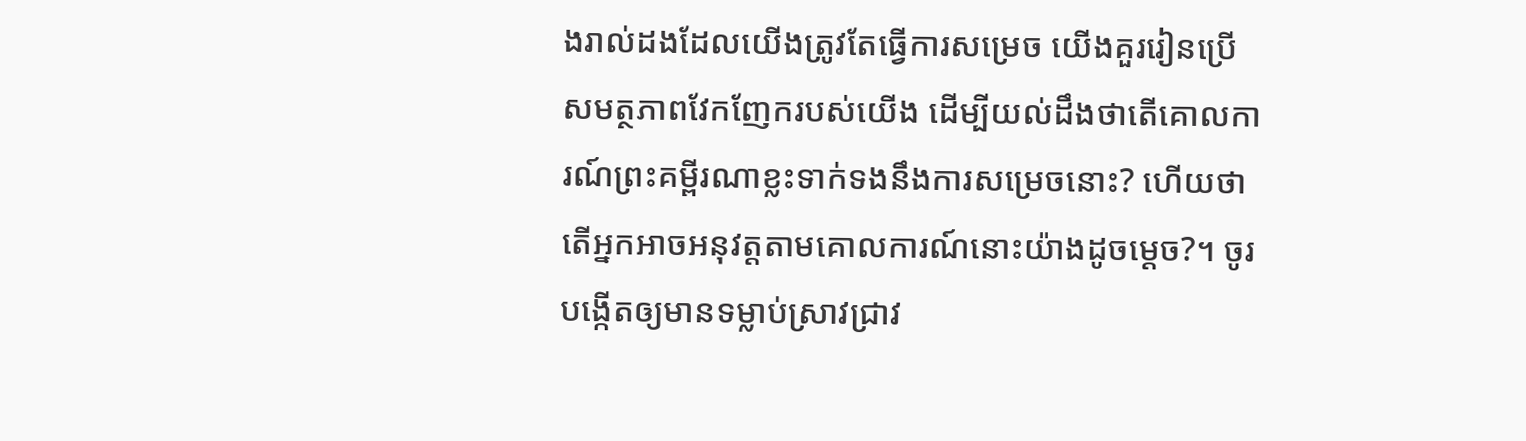ងរាល់ដងដែលយើងត្រូវតែធ្វើការសម្រេច យើងគួររៀនប្រើសមត្ថភាពវែកញែករបស់យើង ដើម្បីយល់ដឹងថាតើគោលការណ៍ព្រះគម្ពីរណាខ្លះទាក់ទងនឹងការសម្រេចនោះ? ហើយថាតើអ្នកអាចអនុវត្តតាមគោលការណ៍នោះយ៉ាងដូចម្ដេច?។ ចូរបង្កើតឲ្យមានទម្លាប់ស្រាវជ្រាវ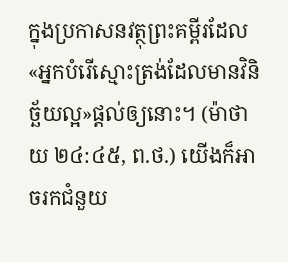ក្នុងប្រកាសនវត្ថុព្រះគម្ពីរដែល«អ្នកបំរើស្មោះត្រង់ដែលមានវិនិច្ឆ័យល្អ»ផ្ដល់ឲ្យនោះ។ (ម៉ាថាយ ២៤:៤៥, ព.ថ.) យើងក៏អាចរកជំនួយ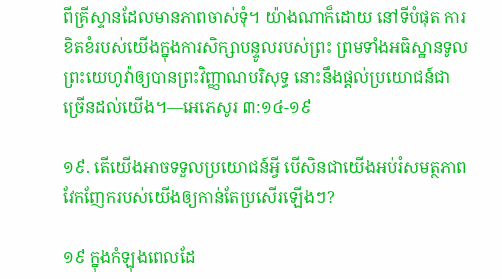ពីគ្រីស្ទានដែលមានភាពចាស់ទុំ។ យ៉ាងណាក៏ដោយ នៅទីបំផុត ការខិតខំរបស់យើងក្នុងការសិក្សាបន្ទូលរបស់ព្រះ ព្រមទាំងអធិស្ឋានទូលព្រះយេហូវ៉ាឲ្យបានព្រះវិញ្ញាណបរិសុទ្ធ នោះនឹងផ្ដល់ប្រយោជន៍ជាច្រើនដល់យើង។—អេភេសូរ ៣:១៤-១៩

១៩. តើយើងអាចទទួលប្រយោជន៍អ្វី បើសិនជាយើងអប់រំសមត្ថភាពវែកញែករបស់យើងឲ្យកាន់តែប្រសើរឡើងៗ?

១៩ ក្នុងកំឡុងពេលដែ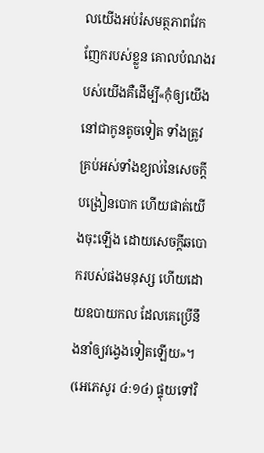លយើងអប់រំសមត្ថភាពវែកញែករបស់ខ្លួន គោលបំណងរបស់យើងគឺដើម្បី«កុំឲ្យយើងនៅជាកូនតូចទៀត ទាំងត្រូវគ្រប់អស់ទាំងខ្យល់នៃសេចក្ដីបង្រៀនបោក ហើយផាត់យើងចុះឡើង ដោយសេចក្ដីឆបោករបស់ផងមនុស្ស ហើយដោយឧបាយកល ដែលគេប្រើនឹងនាំឲ្យវង្វេងទៀតឡើយ»។ (អេភេសូរ ៤:១៤) ផ្ទុយទៅវិ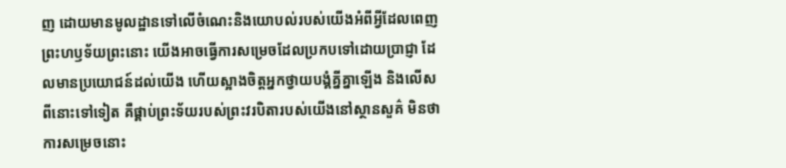ញ ដោយមានមូលដ្ឋានទៅលើចំណេះនិងយោបល់របស់យើងអំពីអ្វីដែលពេញព្រះហឫទ័យព្រះនោះ យើងអាចធ្វើការសម្រេចដែលប្រកបទៅដោយប្រាជ្ញា ដែលមានប្រយោជន៍ដល់យើង ហើយស្អាងចិត្តអ្នកថ្វាយបង្គំគ្នីគ្នាឡើង និងលើសពីនោះទៅទៀត គឺផ្គាប់ព្រះទ័យរបស់ព្រះវរបិតារបស់យើងនៅស្ថានសួគ៌ មិនថាការសម្រេចនោះ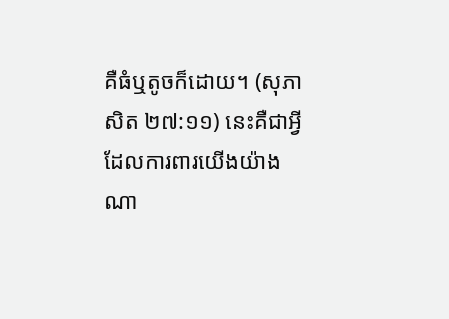គឺធំឬតូចក៏ដោយ។ (សុភាសិត ២៧:១១) នេះគឺជាអ្វីដែលការពារយើងយ៉ាងណា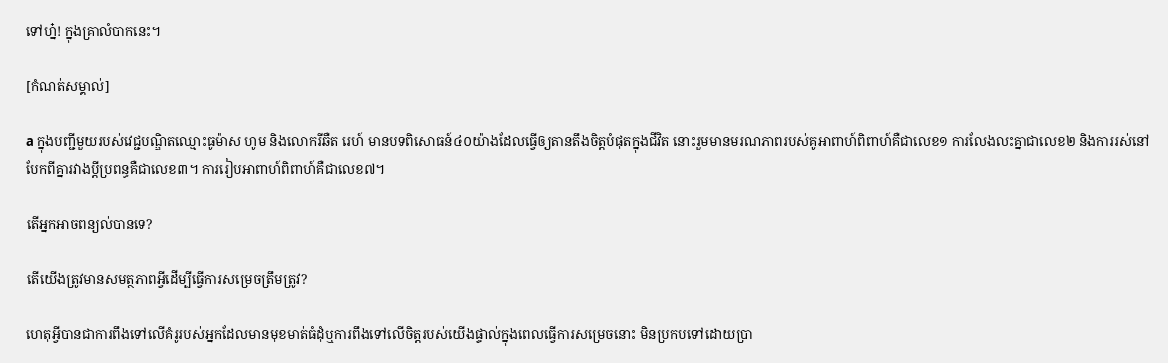ទៅហ្ន៎! ក្នុងគ្រាលំបាកនេះ។

[កំណត់សម្គាល់]

a ក្នុងបញ្ជីមួយរបស់វេជ្ជបណ្ឌិតឈ្មោះធូម៉ាស ហូម និងលោករីឆឺត រេហ៍ មានបទពិសោធន៍៤០យ៉ាងដែលធ្វើឲ្យតានតឹងចិត្តបំផុតក្នុងជីវិត នោះរួមមានមរណភាពរបស់គូអាពាហ៍ពិពាហ៍គឺជាលេខ១ ការលែងលះគ្នាជាលេខ២ និងការរស់នៅបែកពីគ្នារវាងប្ដីប្រពន្ធគឺជាលេខ៣។ ការរៀបអាពាហ៍ពិពាហ៍គឺជាលេខ៧។

តើអ្នកអាចពន្យល់បានទេ?

តើយើងត្រូវមានសមត្ថភាពអ្វីដើម្បីធ្វើការសម្រេចត្រឹមត្រូវ?

ហេតុអ្វីបានជាការពឹងទៅលើគំរូរបស់អ្នកដែលមានមុខមាត់ធំដុំឬការពឹងទៅលើចិត្តរបស់យើងផ្ទាល់ក្នុងពេលធ្វើការសម្រេចនោះ មិនប្រកបទៅដោយប្រា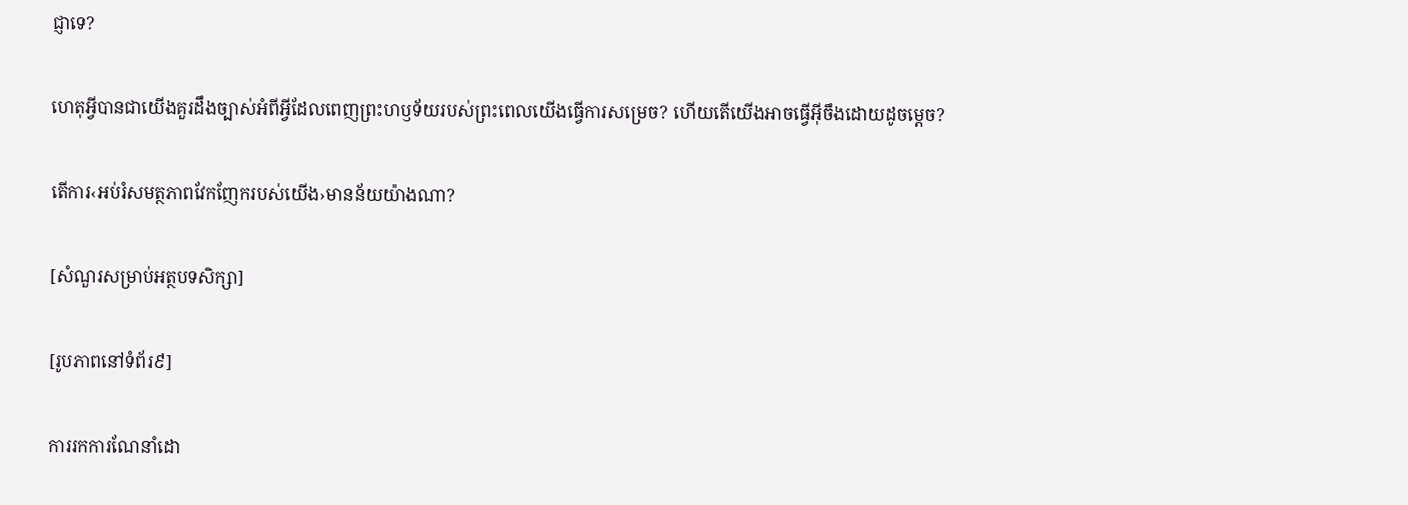ជ្ញាទេ?

ហេតុអ្វីបានជាយើងគួរដឹងច្បាស់អំពីអ្វីដែលពេញព្រះហឫទ័យរបស់ព្រះពេលយើងធ្វើការសម្រេច? ហើយតើយើងអាចធ្វើអ៊ីចឹងដោយដូចម្ដេច?

តើការ‹អប់រំសមត្ថភាពវែកញែករបស់យើង›មានន័យយ៉ាងណា?

[សំណួរសម្រាប់អត្ថបទសិក្សា]

[រូបភាពនៅទំព័រ៩]

ការរកការណែនាំដោ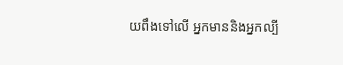យពឹងទៅលើ អ្នកមាននិងអ្នកល្បី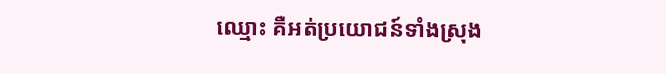ឈ្មោះ គឺអត់ប្រយោជន៍ទាំងស្រុង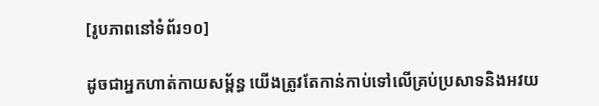[រូបភាពនៅទំព័រ១០]

ដូចជាអ្នកហាត់កាយសម្ព័ន្ធ យើងត្រូវតែកាន់កាប់ទៅលើគ្រប់ប្រសាទនិងអវយ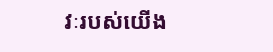វៈរបស់យើង